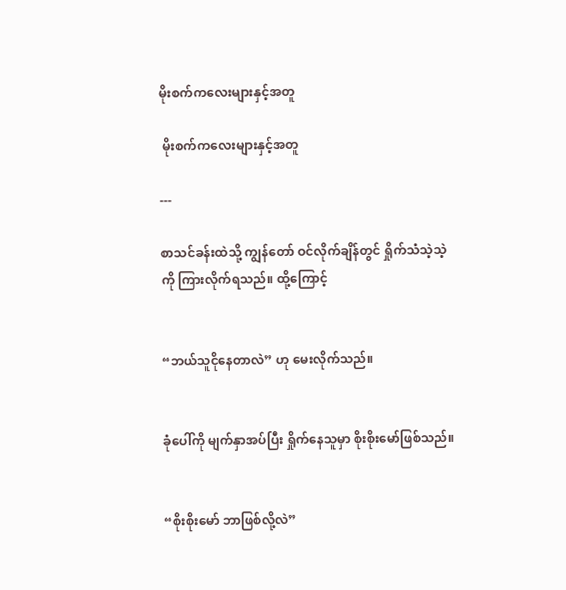မိုးစက်ကလေးများနှင့်အတူ

 မိုးစက်ကလေးများနှင့်အတူ

---

စာသင်ခန်းထဲသို့ ကျွန်တော် ဝင်လိုက်ချိန်တွင် ရှိုက်သံသဲ့သဲ့ကို ကြားလိုက်ရသည်။ ထို့ကြောင့်


“ဘယ်သူငိုနေတာလဲ” ဟု မေးလိုက်သည်။


ခုံပေါ်ကို မျက်နှာအပ်ပြီး ရှိုက်နေသူမှာ စိုးစိုးမော်ဖြစ်သည်။


“စိုးစိုးမော် ဘာဖြစ်လို့လဲ”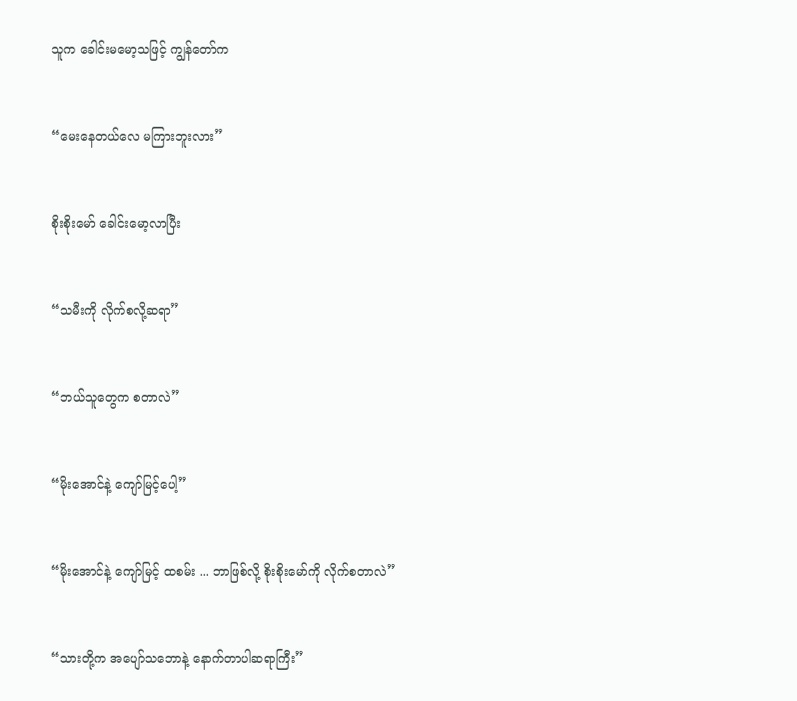သူက ခေါင်းမမော့သဖြင့် ကျွန်တော်က


“မေးနေတယ်လေ မကြားဘူးလား”


စိုးစိုးမော် ခေါင်းမော့လာပြီး


“သမီးကို လိုက်စလို့ဆရာ”


“ဘယ်သူတွေက စတာလဲ”


“မိုးအောင်နဲ့ ကျော်မြင့်ပေါ့”


“မိုးအောင်နဲ့ ကျော်မြင့် ထစမ်း ... ဘာဖြစ်လို့ စိုးစိုးမော်ကို လိုက်စတာလဲ”


“သားတို့က အပျော်သဘောနဲ့ နောက်တာပါဆရာကြီး”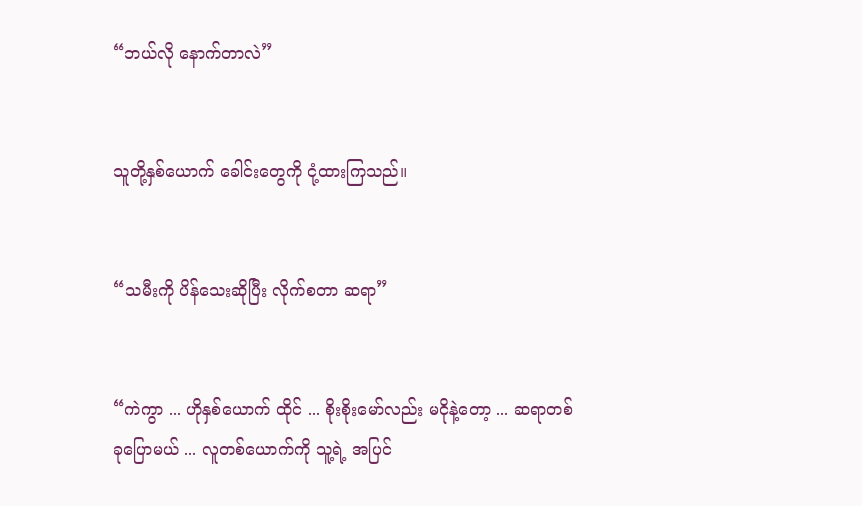“ဘယ်လို နောက်တာလဲ”


သူတို့နှစ်ယောက် ခေါင်းတွေကို ငုံ့ထားကြသည်။


“သမီးကို ပိန်သေးဆိုပြီး လိုက်စတာ ဆရာ”


“ကဲကွာ ... ဟိုနှစ်ယောက် ထိုင် ... စိုးစိုးမော်လည်း မငိုနဲ့တော့ ... ဆရာတစ်ခုပြောမယ် ... လူတစ်ယောက်ကို သူ့ရဲ့ အပြင်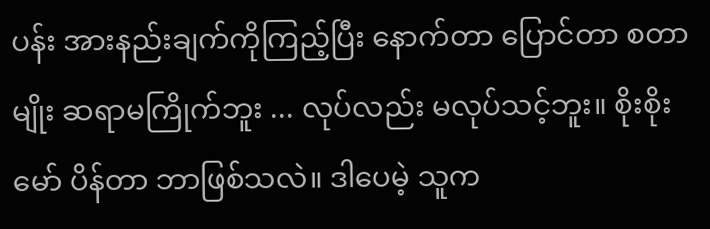ပန်း အားနည်းချက်ကိုကြည့်ပြီး နောက်တာ ပြောင်တာ စတာမျိုး ဆရာမကြိုက်ဘူး ... လုပ်လည်း မလုပ်သင့်ဘူး။ စိုးစိုးမော် ပိန်တာ ဘာဖြစ်သလဲ။ ဒါပေမဲ့ သူက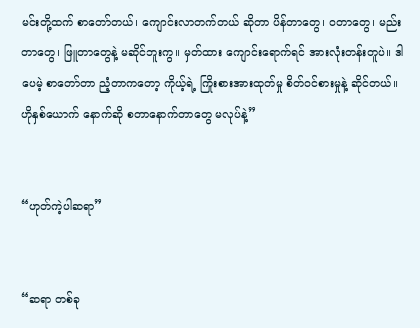မင်းတို့ထက် စာတော်တယ်၊ ကျောင်းလာတက်တယ် ဆိုတာ ပိန်တာတွေ၊ ဝတာတွေ၊ မည်းတာတွေ၊ ဖြူတာတွေနဲ့ မဆိုင်ဘူးကွ။ မှတ်ထား ကျောင်းရောက်ရင် အားလုံးတန်းတူပဲ။ ဒါပေမဲ့ စာတော်တာ ညံ့တာကတော့ ကိုယ့်ရဲ့ ကြိုးစားအားထုတ်မှု စိတ်ဝင်စားမှုနဲ့ ဆိုင်တယ်။ ဟိုနှစ်ယောက် နောက်ဆို စတာနောက်တာတွေ မလုပ်နဲ့”


“ဟုတ်ကဲ့ပါဆရာ”


“ဆရာ တစ်ခု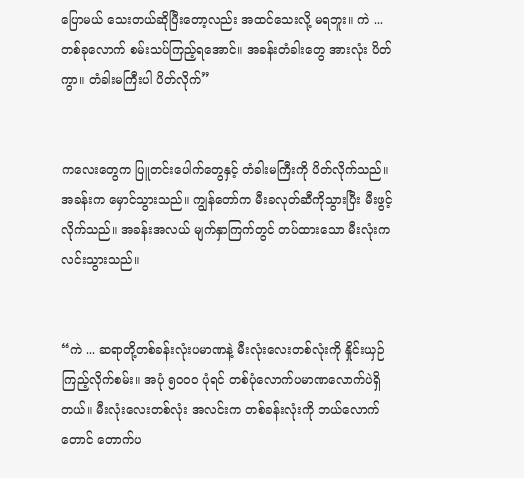ပြောမယ် သေးတယ်ဆိုပြီးတော့လည်း အထင်သေးလို့ မရဘူး။ ကဲ ... တစ်ခုလောက် စမ်းသပ်ကြည့်ရအောင်။ အခန်းတံခါးတွေ အားလုံး ပိတ်ကွာ။ တံခါးမကြီးပါ ပိတ်လိုက်”


ကလေးတွေက ပြူတင်းပေါက်တွေနှင့် တံခါးမကြီးကို ပိတ်လိုက်သည်။ အခန်းက မှောင်သွားသည်။ ကျွန်တော်က မီးခလုတ်ဆီကိုသွားပြီး မီးဖွင့်လိုက်သည်။ အခန်းအလယ် မျက်နှာကြက်တွင် တပ်ထားသော မီးလုံးက လင်းသွားသည်။


“ကဲ ... ဆရာတို့တစ်ခန်းလုံးပမာဏနဲ့ မီးလုံးလေးတစ်လုံးကို နှိုင်းယှဉ်ကြည့်လိုက်စမ်း။ အပုံ ၅၀၀၀ ပုံရင် တစ်ပုံလောက်ပမာဏလောက်ပဲရှိတယ်။ မီးလုံးလေးတစ်လုံး အလင်းက တစ်ခန်းလုံးကို ဘယ်လောက်တောင် တောက်ပ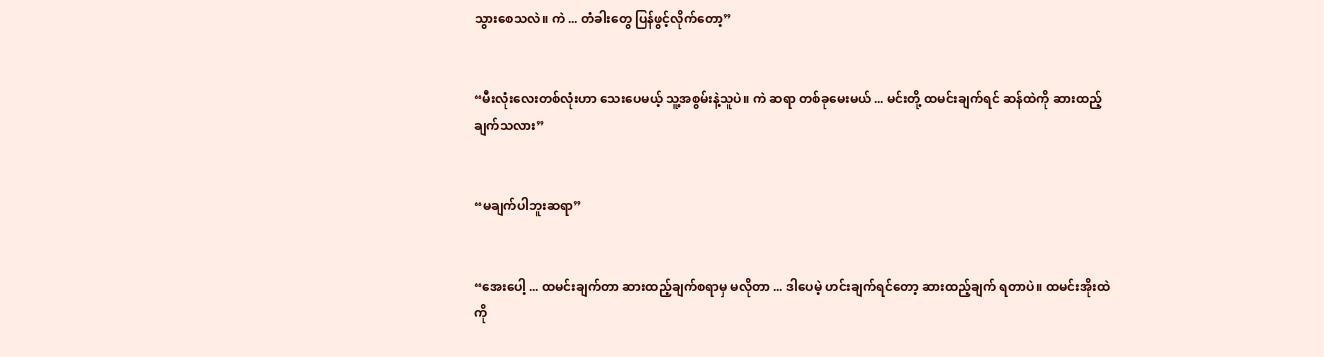သွားစေသလဲ။ ကဲ ... တံခါးတွေ ပြန်ဖွင့်လိုက်တော့”


“မီးလုံးလေးတစ်လုံးဟာ သေးပေမယ့် သူ့အစွမ်းနဲ့သူပဲ။ ကဲ ဆရာ တစ်ခုမေးမယ် ... မင်းတို့ ထမင်းချက်ရင် ဆန်ထဲကို ဆားထည့်ချက်သလား”


“မချက်ပါဘူးဆရာ”


“အေးပေါ့ ... ထမင်းချက်တာ ဆားထည့်ချက်စရာမှ မလိုတာ ... ဒါပေမဲ့ ဟင်းချက်ရင်တော့ ဆားထည့်ချက် ရတာပဲ။ ထမင်းအိုးထဲကို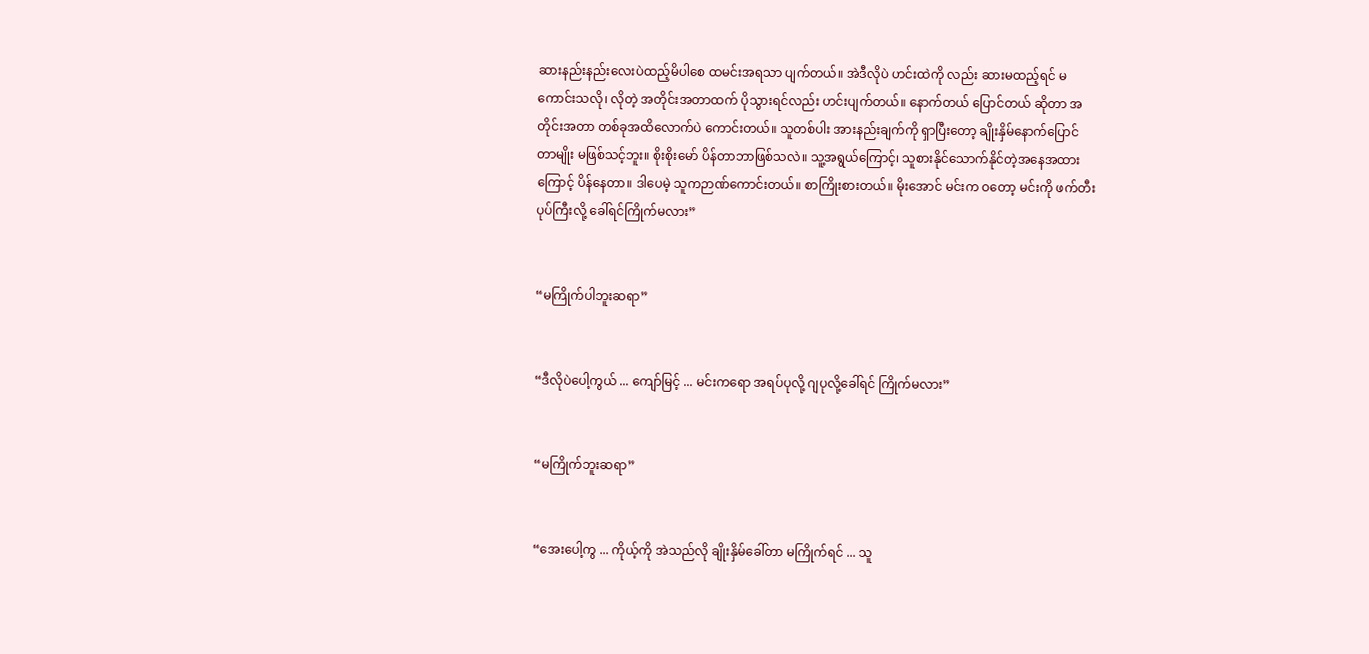ဆားနည်းနည်းလေးပဲထည့်မိပါစေ ထမင်းအရသာ ပျက်တယ်။ အဲဒီလိုပဲ ဟင်းထဲကို လည်း ဆားမထည့်ရင် မကောင်းသလို၊ လိုတဲ့ အတိုင်းအတာထက် ပိုသွားရင်လည်း ဟင်းပျက်တယ်။ နောက်တယ် ပြောင်တယ် ဆိုတာ အတိုင်းအတာ တစ်ခုအထိလောက်ပဲ ကောင်းတယ်။ သူတစ်ပါး အားနည်းချက်ကို ရှာပြီးတော့ ချိုးနှိမ်နောက်ပြောင်တာမျိုး မဖြစ်သင့်ဘူး။ စိုးစိုးမော် ပိန်တာဘာဖြစ်သလဲ။ သူ့အရွယ်ကြောင့်၊ သူစားနိုင်သောက်နိုင်တဲ့အနေအထားကြောင့် ပိန်နေတာ။ ဒါပေမဲ့ သူကဉာဏ်ကောင်းတယ်။ စာကြိုးစားတယ်။ မိုးအောင် မင်းက ဝတော့ မင်းကို ဖက်တီးပုပ်ကြီးလို့ ခေါ်ရင်ကြိုက်မလား”


“မကြိုက်ပါဘူးဆရာ”


“ဒီလိုပဲပေါ့ကွယ် ... ကျော်မြင့် ... မင်းကရော အရပ်ပုလို့ ဂျပုလို့ခေါ်ရင် ကြိုက်မလား”


“မကြိုက်ဘူးဆရာ”


“အေးပေါ့ကွ ... ကိုယ့်ကို အဲသည်လို ချိုးနှိမ်ခေါ်တာ မကြိုက်ရင် ... သူ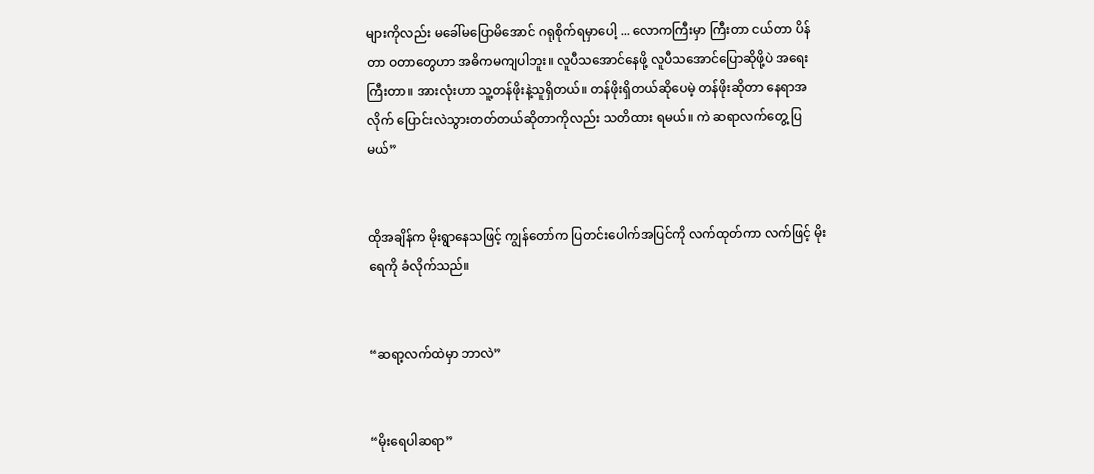များကိုလည်း မခေါ်မပြောမိအောင် ဂရုစိုက်ရမှာပေါ့ ... လောကကြီးမှာ ကြီးတာ ငယ်တာ ပိန်တာ ဝတာတွေဟာ အဓိကမကျပါဘူး။ လူပီသအောင်နေဖို့ လူပီသအောင်ပြောဆိုဖို့ပဲ အရေးကြီးတာ။ အားလုံးဟာ သူ့တန်ဖိုးနဲ့သူရှိတယ်။ တန်ဖိုးရှိတယ်ဆိုပေမဲ့ တန်ဖိုးဆိုတာ နေရာအလိုက် ပြောင်းလဲသွားတတ်တယ်ဆိုတာကိုလည်း သတိထား ရမယ်။ ကဲ ဆရာလက်တွေ့ ပြမယ်”


ထိုအချိန်က မိုးရွာနေသဖြင့် ကျွန်တော်က ပြတင်းပေါက်အပြင်ကို လက်ထုတ်ကာ လက်ဖြင့် မိုးရေကို ခံလိုက်သည်။


“ဆရာ့လက်ထဲမှာ ဘာလဲ”


“မိုးရေပါဆရာ”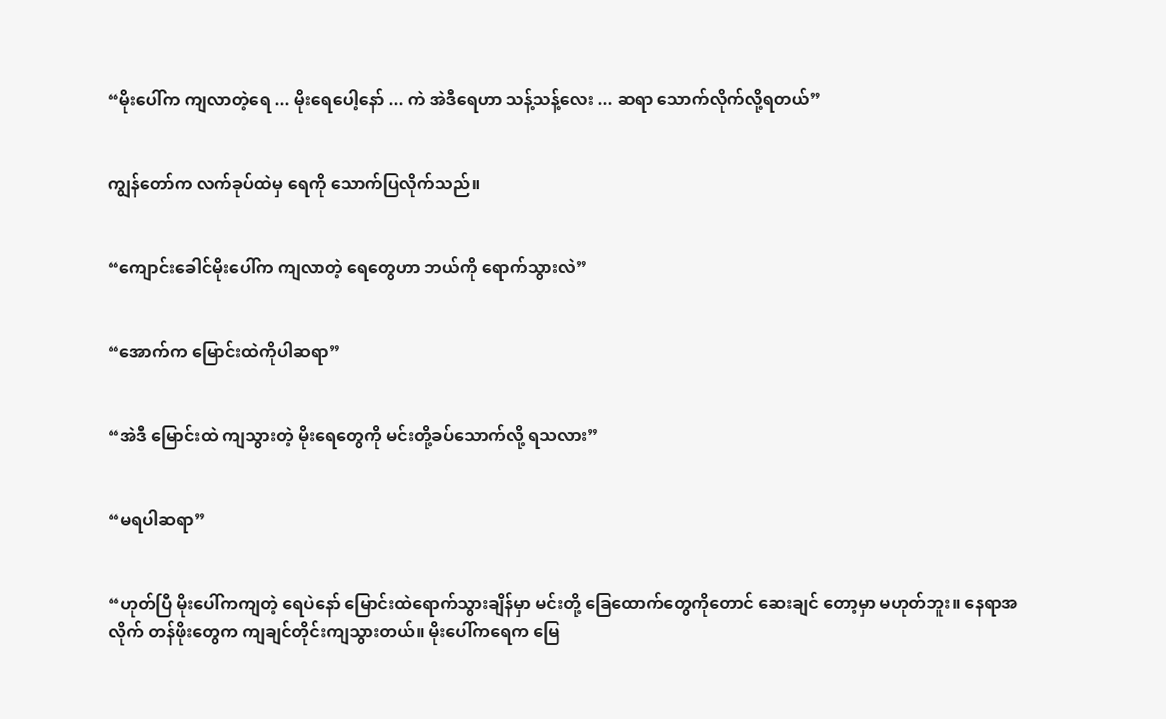“မိုးပေါ်က ကျလာတဲ့ရေ ... မိုးရေပေါ့နော် ... ကဲ အဲဒီရေဟာ သန့်သန့်လေး ... ဆရာ သောက်လိုက်လို့ရတယ်”


ကျွန်တော်က လက်ခုပ်ထဲမှ ရေကို သောက်ပြလိုက်သည်။


“ကျောင်းခေါင်မိုးပေါ်က ကျလာတဲ့ ရေတွေဟာ ဘယ်ကို ရောက်သွားလဲ”


“အောက်က မြောင်းထဲကိုပါဆရာ”


“အဲဒီ မြောင်းထဲ ကျသွားတဲ့ မိုးရေတွေကို မင်းတို့ခပ်သောက်လို့ ရသလား”


“မရပါဆရာ”


“ဟုတ်ပြီ မိုးပေါ်ကကျတဲ့ ရေပဲနော် မြောင်းထဲရောက်သွားချိန်မှာ မင်းတို့ ခြေထောက်တွေကိုတောင် ဆေးချင် တော့မှာ မဟုတ်ဘူး။ နေရာအလိုက် တန်ဖိုးတွေက ကျချင်တိုင်းကျသွားတယ်။ မိုးပေါ်ကရေက မြေ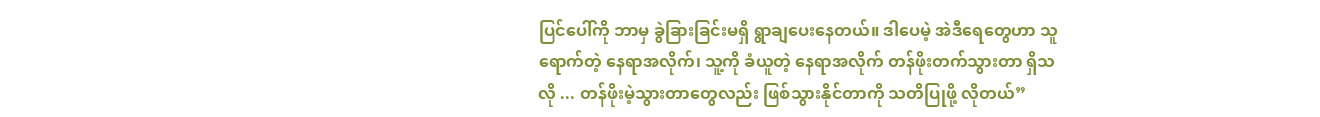ပြင်ပေါ်ကို ဘာမှ ခွဲခြားခြင်းမရှိ ရွာချပေးနေတယ်။ ဒါပေမဲ့ အဲဒီရေတွေဟာ သူရောက်တဲ့ နေရာအလိုက်၊ သူ့ကို ခံယူတဲ့ နေရာအလိုက် တန်ဖိုးတက်သွားတာ ရှိသလို ... တန်ဖိုးမဲ့သွားတာတွေလည်း ဖြစ်သွားနိုင်တာကို သတိပြုဖို့ လိုတယ်”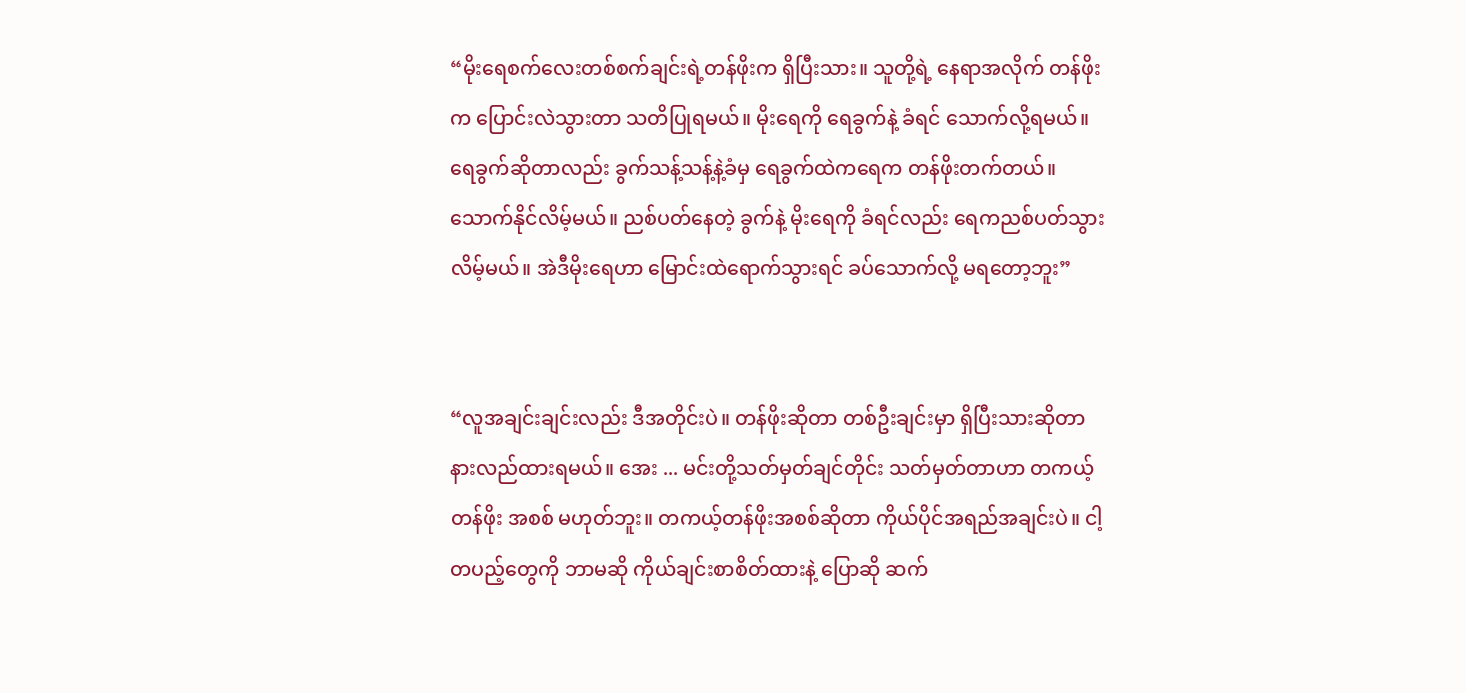“မိုးရေစက်လေးတစ်စက်ချင်းရဲ့တန်ဖိုးက ရှိပြီးသား။ သူတို့ရဲ့ နေရာအလိုက် တန်ဖိုးက ပြောင်းလဲသွားတာ သတိပြုရမယ်။ မိုးရေကို ရေခွက်နဲ့ ခံရင် သောက်လို့ရမယ်။ ရေခွက်ဆိုတာလည်း ခွက်သန့်သန့်နဲ့ခံမှ ရေခွက်ထဲကရေက တန်ဖိုးတက်တယ်။ သောက်နိုင်လိမ့်မယ်။ ညစ်ပတ်နေတဲ့ ခွက်နဲ့ မိုးရေကို ခံရင်လည်း ရေကညစ်ပတ်သွားလိမ့်မယ်။ အဲဒီမိုးရေဟာ မြောင်းထဲရောက်သွားရင် ခပ်သောက်လို့ မရတော့ဘူး”


“လူအချင်းချင်းလည်း ဒီအတိုင်းပဲ။ တန်ဖိုးဆိုတာ တစ်ဦးချင်းမှာ ရှိပြီးသားဆိုတာ နားလည်ထားရမယ်။ အေး ... မင်းတို့သတ်မှတ်ချင်တိုင်း သတ်မှတ်တာဟာ တကယ့်တန်ဖိုး အစစ် မဟုတ်ဘူး။ တကယ့်တန်ဖိုးအစစ်ဆိုတာ ကိုယ်ပိုင်အရည်အချင်းပဲ။ ငါ့တပည့်တွေကို ဘာမဆို ကိုယ်ချင်းစာစိတ်ထားနဲ့ ပြောဆို ဆက်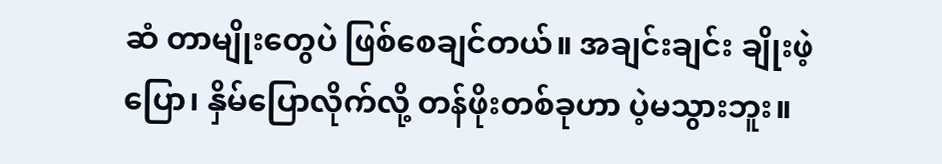ဆံ တာမျိုးတွေပဲ ဖြစ်စေချင်တယ်။ အချင်းချင်း ချိုးဖဲ့ပြော၊ နှိမ်ပြောလိုက်လို့ တန်ဖိုးတစ်ခုဟာ ပဲ့မသွားဘူး။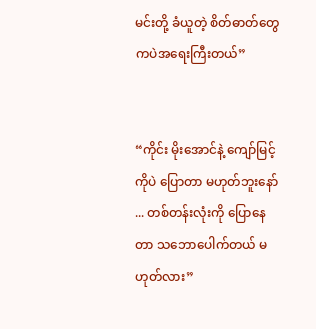မင်းတို့ ခံယူတဲ့ စိတ်ဓာတ်တွေကပဲအရေးကြီးတယ်”


“ကိုင်း မိုးအောင်နဲ့ ကျော်မြင့်ကိုပဲ ပြောတာ မဟုတ်ဘူးနော် ... တစ်တန်းလုံးကို ပြောနေတာ သဘောပေါက်တယ် မဟုတ်လား”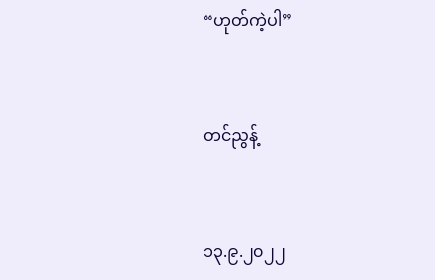“ဟုတ်ကဲ့ပါ”


တင်ညွန့်


၁၃.၉.၂၀၂၂